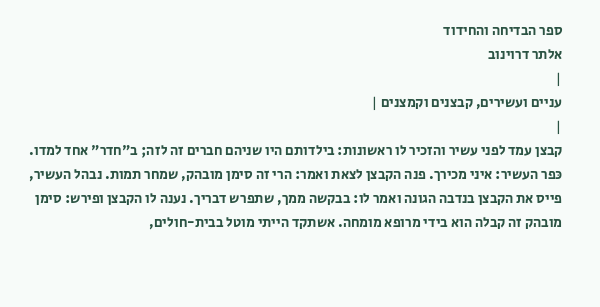ספר הבדיחה והחידוד
אלתר דרוינוב
|
עניים ועשירים, קבצנים וקמצנים |
|
קבצן עמד לפני עשיר והזכיר לו ראשונות: בילדותם היו שניהם חברים זה לזה; ב"חדר" אחד למדו. כּפר העשיר: איני מכירך. פנה הקבצן לצאת ואמר: הרי זה סימן מובהק, שמחר תמות. נבהל העשיר, פייס את הקבצן בנדבה הגונה ואמר לו: בבקשה ממך, שתפרש דבריך. נענה לו הקבצן ופירש: סימן מובהק זה קבלה הוא בידי מרופא מומחה. אשתקד הייתי מוטל בבית-חולים,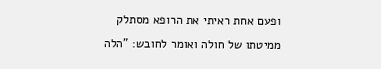ופעם אחת ראיתי את הרופא מסתלק ממיטתו של חולה ואומר לחובש: "הלה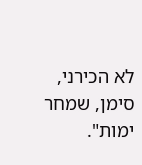לא הכירני, סימן, שמחר ימות".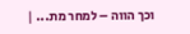וכך הווה – למחר מת... |